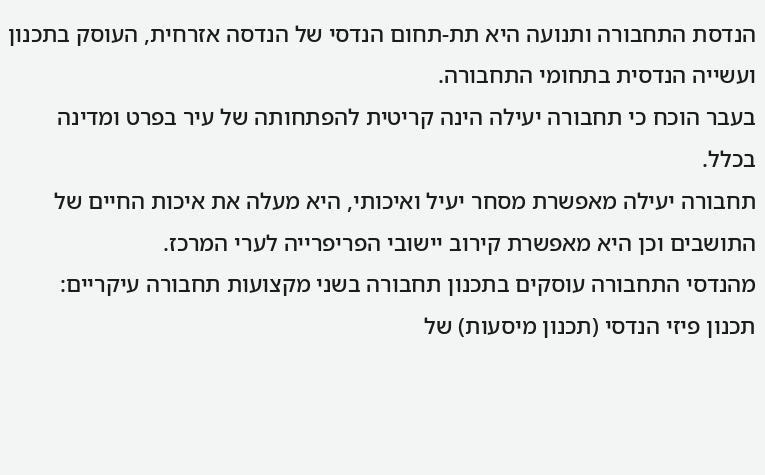הנדסת התחבורה ותנועה היא תת-תחום הנדסי של הנדסה אזרחית, העוסק בתכנון ועשייה הנדסית בתחומי התחבורה.
בעבר הוכח כי תחבורה יעילה הינה קריטית להפתחותה של עיר בפרט ומדינה בכלל.
תחבורה יעילה מאפשרת מסחר יעיל ואיכותי, היא מעלה את איכות החיים של התושבים וכן היא מאפשרת קירוב יישובי הפריפרייה לערי המרכז.
מהנדסי התחבורה עוסקים בתכנון תחבורה בשני מקצועות תחבורה עיקריים:
תכנון פיזי הנדסי (תכנון מיסעות) של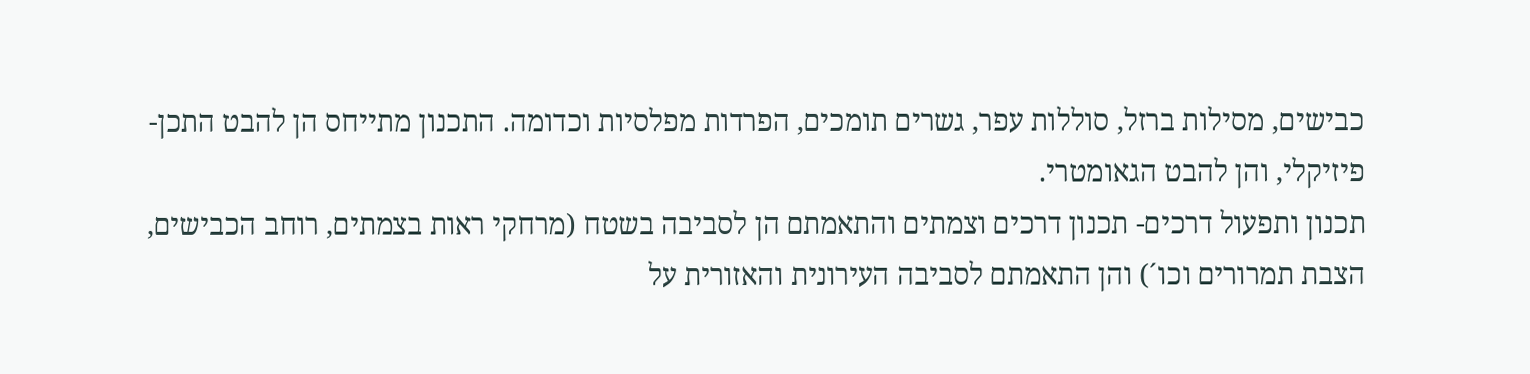כבישים, מסילות ברזל, סוללות עפר, גשרים תומכים, הפרדות מפלסיות וכדומה. התכנון מתייחס הן להבט התכן-פיזיקלי, והן להבט הגאומטרי.
תכנון ותפעול דרכים- תכנון דרכים וצמתים והתאמתם הן לסביבה בשטח (מרחקי ראות בצמתים, רוחב הכבישים, הצבת תמרורים וכו´) והן התאמתם לסביבה העירונית והאזורית על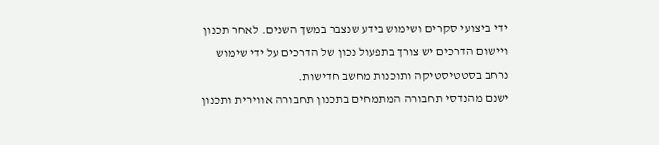ידי ביצועי סקרים ושימוש בידע שנצבר במשך השנים. לאחר תכנון ויישום הדרכים יש צורך בתפעול נכון של הדרכים על ידי שימוש נרחב בסטטיסטיקה ותוכנות מחשב חדישות.
ישנם מהנדסי תחבורה המתמחים בתכנון תחבורה אווירית ותכנון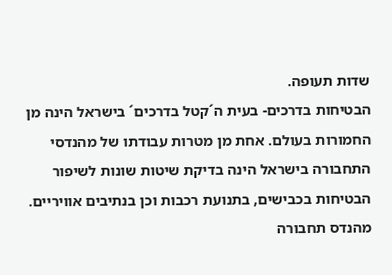שדות תעופה.
הבטיחות בדרכים- בעית ה´קטל בדרכים´ בישראל הינה מן החמורות בעולם. אחת מן מטרות עבודתו של מהנדסי התחבורה בישראל הינה בדיקת שיטות שונות לשיפור הבטיחות בכבישים, בתנועת רכבות וכן בנתיבים אוויריים.
מהנדס תחבורה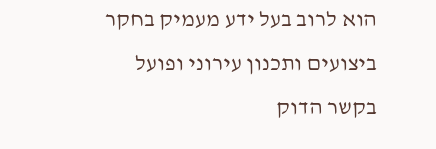הוא לרוב בעל ידע מעמיק בחקר ביצועים ותכנון עירוני ופועל בקשר הדוק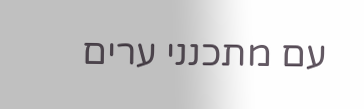עם מתכנני ערים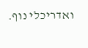ואדריכלי נוף.